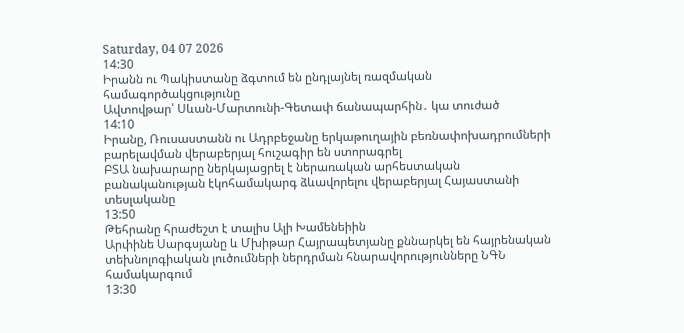Saturday, 04 07 2026
14:30
Իրանն ու Պակիստանը ձգտում են ընդլայնել ռազմական համագործակցությունը
Ավտովթար՝ Սևան-Մարտունի-Գետափ ճանապարհին․ կա տուժած
14:10
Իրանը, Ռուսաստանն ու Ադրբեջանը երկաթուղային բեռնափոխադրումների բարելավման վերաբերյալ հուշագիր են ստորագրել
ԲՏԱ նախարարը ներկայացրել է ներառական արհեստական բանականության էկոհամակարգ ձևավորելու վերաբերյալ Հայաստանի տեսլականը
13:50
Թեհրանը հրաժեշտ է տալիս Ալի Խամենեիին
Արփինե Սարգսյանը և Մխիթար Հայրապետյանը քննարկել են հայրենական տեխնոլոգիական լուծումների ներդրման հնարավորությունները ՆԳՆ համակարգում
13:30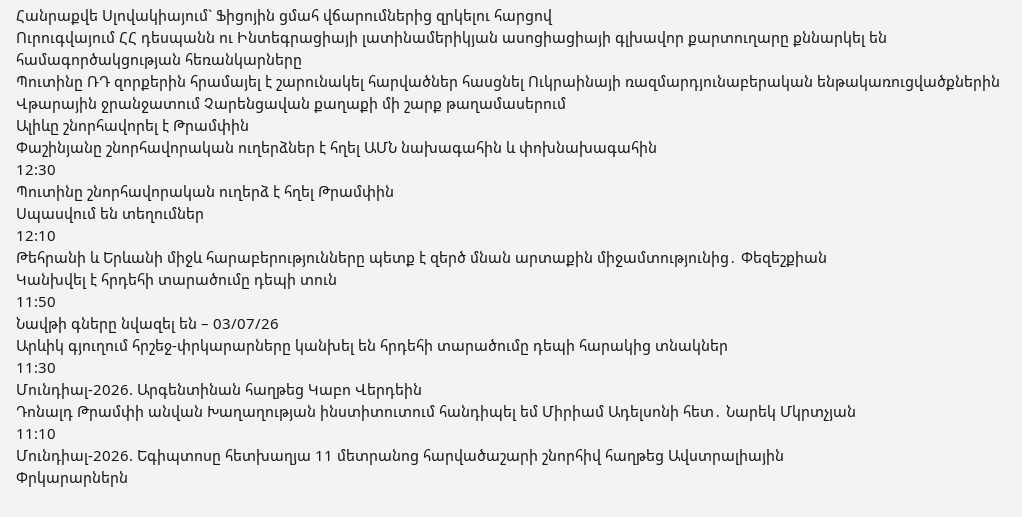Հանրաքվե Սլովակիայում` Ֆիցոյին ցմահ վճարումներից զրկելու հարցով
Ուրուգվայում ՀՀ դեսպանն ու Ինտեգրացիայի լատինամերիկյան ասոցիացիայի գլխավոր քարտուղարը քննարկել են համագործակցության հեռանկարները
Պուտինը ՌԴ զորքերին հրամայել է շարունակել հարվածներ հասցնել Ուկրաինայի ռազմարդյունաբերական ենթակառուցվածքներին
Վթարային ջրանջատում Չարենցավան քաղաքի մի շարք թաղամասերում
Ալիևը շնորհավորել է Թրամփին
Փաշինյանը շնորհավորական ուղերձներ է հղել ԱՄՆ նախագահին և փոխնախագահին
12:30
Պուտինը շնորհավորական ուղերձ է հղել Թրամփին
Սպասվում են տեղումներ
12:10
Թեհրանի և Երևանի միջև հարաբերությունները պետք է զերծ մնան արտաքին միջամտությունից․ Փեզեշքիան
Կանխվել է հրդեհի տարածումը դեպի տուն
11:50
Նավթի գները նվազել են – 03/07/26
Արևիկ գյուղում հրշեջ-փրկարարները կանխել են հրդեհի տարածումը դեպի հարակից տնակներ
11:30
Մունդիալ-2026. Արգենտինան հաղթեց Կաբո Վերդեին
Դոնալդ Թրամփի անվան Խաղաղության ինստիտուտում հանդիպել եմ Միրիամ Ադելսոնի հետ․ Նարեկ Մկրտչյան
11:10
Մունդիալ-2026. Եգիպտոսը հետխաղյա 11 մետրանոց հարվածաշարի շնորհիվ հաղթեց Ավստրալիային
Փրկարարներն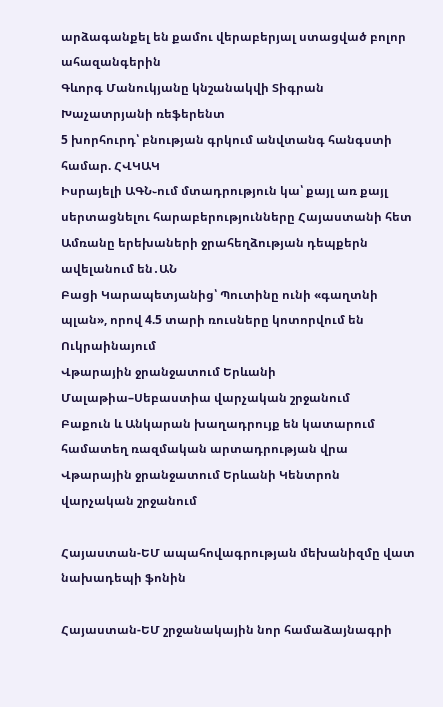արձագանքել են քամու վերաբերյալ ստացված բոլոր ահազանգերին
Գևորգ Մանուկյանը կնշանակվի Տիգրան Խաչատրյանի ռեֆերենտ
5 խորհուրդ՝ բնության գրկում անվտանգ հանգստի համար. ՀՎԿԱԿ
Իսրայելի ԱԳՆ֊ում մտադրություն կա՝ քայլ առ քայլ սերտացնելու հարաբերությունները Հայաստանի հետ
Ամռանը երեխաների ջրահեղձության դեպքերն ավելանում են․ԱՆ
Բացի Կարապետյանից՝ Պուտինը ունի «գաղտնի պլան», որով 4.5 տարի ռուսները կոտորվում են Ուկրաինայում
Վթարային ջրանջատում Երևանի Մալաթիա–Սեբաստիա վարչական շրջանում
Բաքուն և Անկարան խաղադրույք են կատարում համատեղ ռազմական արտադրության վրա
Վթարային ջրանջատում Երևանի Կենտրոն վարչական շրջանում

Հայաստան-ԵՄ ապահովագրության մեխանիզմը վատ նախադեպի ֆոնին

Հայաստան-ԵՄ շրջանակային նոր համաձայնագրի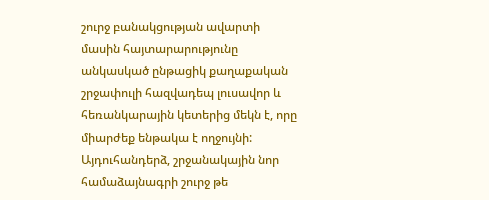շուրջ բանակցության ավարտի մասին հայտարարությունը անկասկած ընթացիկ քաղաքական շրջափուլի հազվադեպ լուսավոր և հեռանկարային կետերից մեկն է, որը միարժեք ենթակա է ողջույնի: Այդուհանդերձ, շրջանակային նոր համաձայնագրի շուրջ թե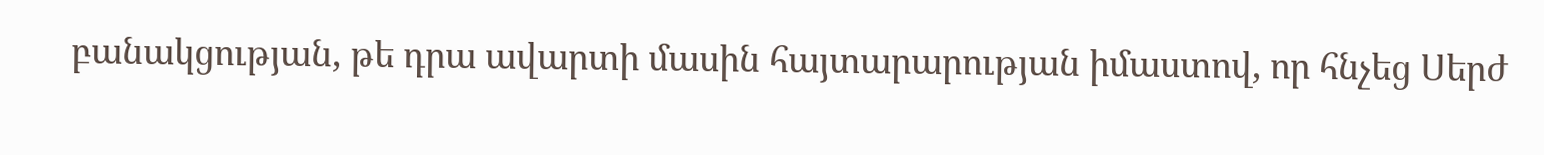բանակցության, թե դրա ավարտի մասին հայտարարության իմաստով, որ հնչեց Սերժ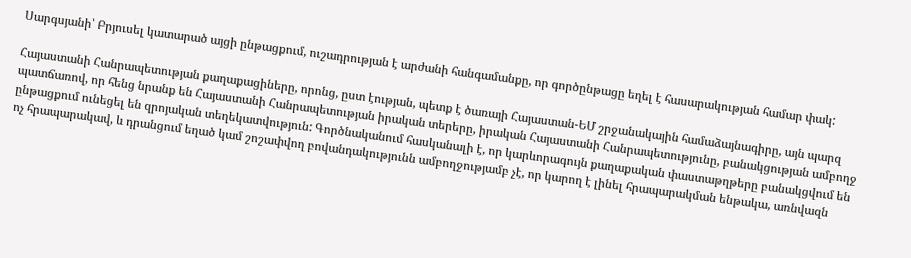Սարգսյանի՝ Բրյուսել կատարած այցի ընթացքում, ուշադրության է արժանի հանգամանքը, որ գործընթացը եղել է հասարակության համար փակ:

Հայաստանի Հանրապետության քաղաքացիները, որոնց, ըստ էության, պետք է ծառայի Հայաստան-ԵՄ շրջանակային համաձայնագիրը, այն պարզ պատճառով, որ հենց նրանք են Հայաստանի Հանրապետության իրական տերերը, իրական Հայաստանի Հանրապետությունը, բանակցության ամբողջ ընթացքում ունեցել են զրոյական տեղեկատվություն: Գործնականում հասկանալի է, որ կարևորագույն քաղաքական փաստաթղթերը բանակցվում են ոչ հրապարակավ, և դրանցում եղած կամ շոշափվող բովանդակությունն ամբողջությամբ չէ, որ կարող է լինել հրապարակման ենթակա, առնվազն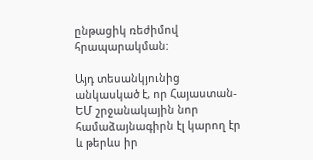ընթացիկ ռեժիմով հրապարակման:

Այդ տեսանկյունից անկասկած է, որ Հայաստան-ԵՄ շրջանակային նոր համաձայնագիրն էլ կարող էր և թերևս իր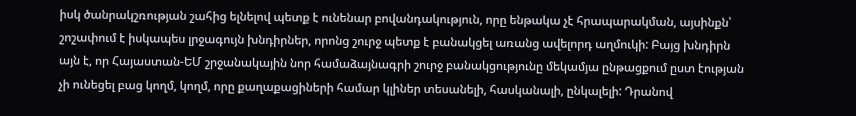իսկ ծանրակշռության շահից ելնելով պետք է ունենար բովանդակություն, որը ենթակա չէ հրապարակման, այսինքն՝ շոշափում է իսկապես լրջագույն խնդիրներ, որոնց շուրջ պետք է բանակցել առանց ավելորդ աղմուկի: Բայց խնդիրն այն է, որ Հայաստան-ԵՄ շրջանակային նոր համաձայնագրի շուրջ բանակցությունը մեկամյա ընթացքում ըստ էության չի ունեցել բաց կողմ, կողմ, որը քաղաքացիների համար կլիներ տեսանելի, հասկանալի, ընկալելի: Դրանով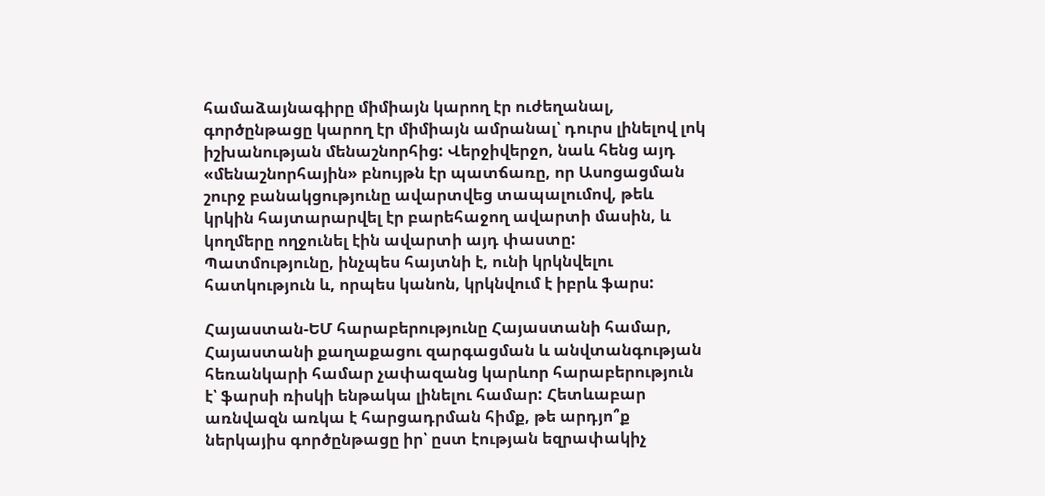համաձայնագիրը միմիայն կարող էր ուժեղանալ, գործընթացը կարող էր միմիայն ամրանալ՝ դուրս լինելով լոկ իշխանության մենաշնորհից: Վերջիվերջո, նաև հենց այդ «մենաշնորհային» բնույթն էր պատճառը, որ Ասոցացման շուրջ բանակցությունը ավարտվեց տապալումով, թեև կրկին հայտարարվել էր բարեհաջող ավարտի մասին, և կողմերը ողջունել էին ավարտի այդ փաստը: Պատմությունը, ինչպես հայտնի է, ունի կրկնվելու հատկություն և, որպես կանոն, կրկնվում է իբրև ֆարս:

Հայաստան-ԵՄ հարաբերությունը Հայաստանի համար, Հայաստանի քաղաքացու զարգացման և անվտանգության հեռանկարի համար չափազանց կարևոր հարաբերություն է՝ ֆարսի ռիսկի ենթակա լինելու համար: Հետևաբար առնվազն առկա է հարցադրման հիմք, թե արդյո՞ք ներկայիս գործընթացը իր՝ ըստ էության եզրափակիչ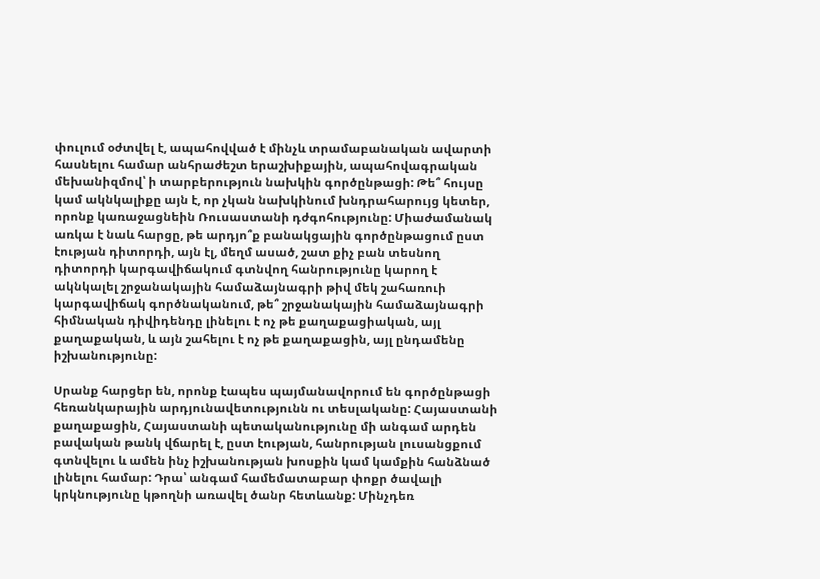փուլում օժտվել է, ապահովված է մինչև տրամաբանական ավարտի հասնելու համար անհրաժեշտ երաշխիքային, ապահովագրական մեխանիզմով՝ ի տարբերություն նախկին գործընթացի: Թե՞ հույսը կամ ակնկալիքը այն է, որ չկան նախկինում խնդրահարույց կետեր, որոնք կառաջացնեին Ռուսաստանի դժգոհությունը: Միաժամանակ առկա է նաև հարցը, թե արդյո՞ք բանակցային գործընթացում ըստ էության դիտորդի, այն էլ, մեղմ ասած, շատ քիչ բան տեսնող դիտորդի կարգավիճակում գտնվող հանրությունը կարող է ակնկալել շրջանակային համաձայնագրի թիվ մեկ շահառուի կարգավիճակ գործնականում, թե՞ շրջանակային համաձայնագրի հիմնական դիվիդենդը լինելու է ոչ թե քաղաքացիական, այլ քաղաքական, և այն շահելու է ոչ թե քաղաքացին, այլ ընդամենը իշխանությունը:

Սրանք հարցեր են, որոնք էապես պայմանավորում են գործընթացի հեռանկարային արդյունավետությունն ու տեսլականը: Հայաստանի քաղաքացին, Հայաստանի պետականությունը մի անգամ արդեն բավական թանկ վճարել է, ըստ էության, հանրության լուսանցքում գտնվելու և ամեն ինչ իշխանության խոսքին կամ կամքին հանձնած լինելու համար: Դրա՝ անգամ համեմատաբար փոքր ծավալի կրկնությունը կթողնի առավել ծանր հետևանք: Մինչդեռ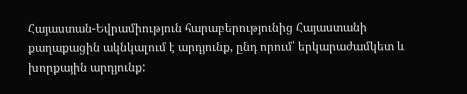Հայաստան-Եվրամիություն հարաբերությունից Հայաստանի քաղաքացին ակնկալում է արդյունք, ընդ որում՝ երկարաժամկետ և խորքային արդյունք: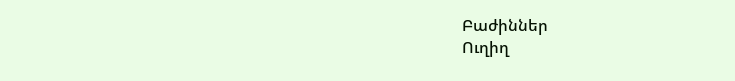Բաժիններ
Ուղիղ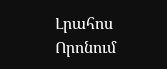Լրահոս
Որոնում